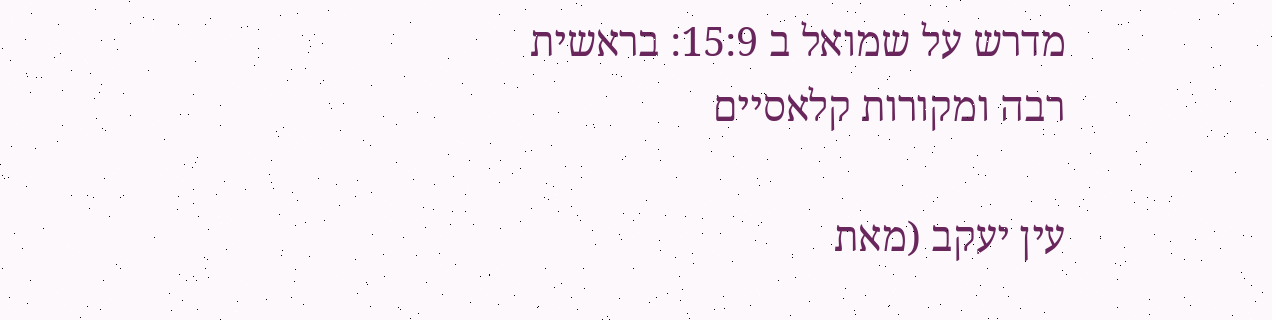מדרש על שמואל ב 15:9: בראשית רבה ומקורות קלאסיים

עין יעקב (מאת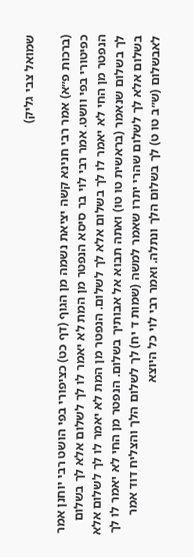שמואל צבי גליק)

(ברכות פ״א) אמר רבי חנינא קשה יציאת נשמה מן הגוף (דף כט) כציפורי בפי הושט רבי יוחנן אמר כפיטורי בפי וושט. אמר רבי לוי בר סיסא הנפטר מן המת לא יאמר לו לך לשלום אלא לך בשלום הנפטר מן החי לא יאמר לו לך בשלום אלא לך לשלום. הנפטר מן המת לא יאמר לו לך לשלום אלא לך בשלום שנאמר (בראשית טו טו) ואתה תבוא אל אבותיך בשלום. הנפטר מן החי לא יאמר לו לך בשלום אלא לך לשלום שהרי יתרו שאמר למשה (שמות ד יח) לך לשלום הלך והצליח דוד אמר לאבשלום (ש״ב טו ט) לך בשלום הלך ונתלה. ואמר רבי לוי כל היוצא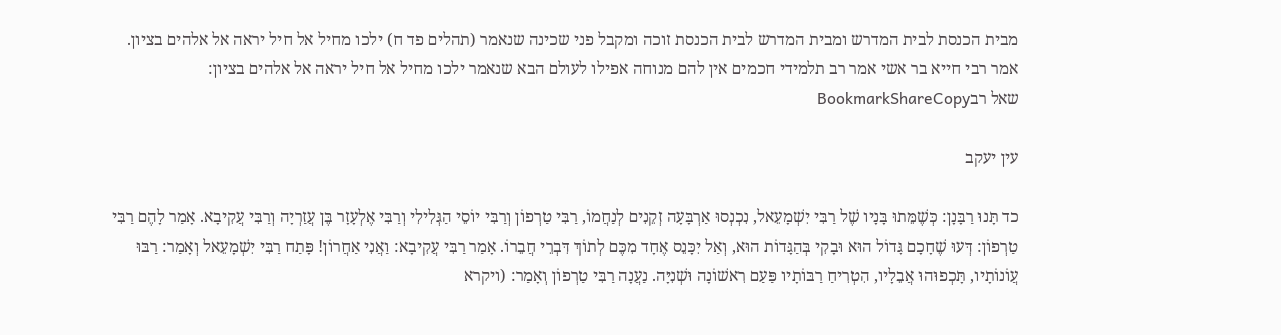מבית הכנסת לבית המדרש ומבית המדרש לבית הכנסת זוכה ומקבל פני שכינה שנאמר (תהלים פד ח) ילכו מחיל אל חיל יראה אל אלהים בציון. אמר רבי חייא בר אשי אמר רב תלמידי חכמים אין להם מנוחה אפילו לעולם הבא שנאמר ילכו מחיל אל חיל יראה אל אלהים בציון:
שאל רבBookmarkShareCopy

עין יעקב

כד תָּנוּ רַבָּנָן: כְּשֶׁמֵּתוּ בָּנָיו שֶׁל רַבִּי יִשְׁמָעֵאל, נִכְנְסוּ אַרְבָּעָה זְקֵנִים לְנַחֲמוֹ, רַבִּי טַרְפוֹן וְרַבִּי יוֹסֵי הַגְּלִילִי וְרַבִּי אֶלְעָזָר בֶּן עֲזַרְיָה וְרַבִּי עֲקִיבָא. אָמַר לָהֶם רַבִּי טַרְפוֹן: דְּעוּ שֶׁחָכָם גָּדוֹל הוּא וּבָקִי בְּהַגָּדוֹת הוּא, וְאַל יִכָּנֵס אֶחָד מִכֶּם לְתוֹךְ דִּבְרֵי חֲבֵרוֹ. אָמַר רַבִּי עֲקִיבָא: וַאֲנִי אַחֲרוֹן! פָּתַח רַבִּי יִשְׁמָעֵאל וְאָמַר: רַבּוּ עֲוֹנוֹתָיו, תָּכְפוּהוּ אֲבֵלָיו, הִטְרִיחַ רַבּוֹתָיו פַּעַם רִאשׁוֹנָה וּשְׁנִיָּה. נַעֲנָה רַבִּי טַרְפוֹן וְאָמַר: (ויקרא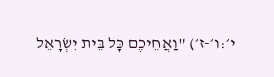י׳:ו׳-ז׳) "וַאֲחֵיכֶם כָּל בֵּית יִשְׂרָאֵל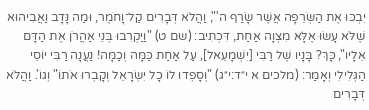יִבְכּוּ אֶת הַשְּׂרֵפָה אֲשֶׁר שָׂרַף ה'", וַהֲלֹא דְּבָרִים קַל־וָחֹמֶר, וּמַה נָּדָב וַאֲבִיהוּא שֶׁלֹּא עָשׂוּ אֶלָּא מִצְוָה אַחַת, דִּכְתִיב: (שם ט) "וַיַּקְרִבוּ בְּנֵי אַהֲרֹן אֶת הַדָּם אֵלָיו", כָּךְ? בָּנָיו שֶׁל רַבִּי [יִשְׁמָעֵאל], עַל אַחַת כַּמָּה וְכַמָּה! נַעֲנָה רַבִּי יוֹסֵי הַגְּלִילִי וְאָמַר: (מלכים א י״ד:י״ג) "וְסָפְדוּ לוֹ כָל יִשְׂרָאֵל וְקָבְרוּ אֹתוֹ" וְגוֹ'. וַהֲלֹא דְּבָרִים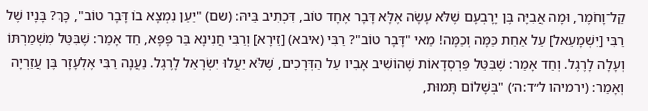קַל־וָחֹמֶר, וּמָה אֲבִיָּה בֶּן יָרָבְעָם שֶׁלֹּא עָשָׂה אֶלָּא דָּבָר אֶחָד טוֹב, דִּכְתִיב בֵּיהּ: (שם) "יַעַן נִמְצָא בוֹ דָּבָר טוֹב", כָּךְ? בָּנָיו שֶׁל רַבִּי [יִשְׁמָעֵאל] עַל אַחַת כַּמָּה וְכַמָּה! מַאי "דָּבָר טוֹב"? רַבִּי (איבא) [זֵירָא] וְרַבִּי חֲנִינָא בַּר פָּפָּא, חַד אָמַר: שֶׁבִּטֵּל מִשְׁמַרְתּוֹ וְעָלָה לָרֶגֶל. וְחַד אָמַר: שֶׁבִּטֵּל פַּרְסְדָאוֹת שֶׁהוֹשִׁיב אָבִיו עַל הַדְּרָכִים, שֶׁלֹּא יַעֲלוּ יִשְׂרָאֵל לָרֶגֶל. נַעֲנָה רַבִּי אֶלְעָזָר בֶּן עֲזַרְיָה וְאָמַר: (ירמיהו ל״ד:ה׳) "בְּשָׁלוֹם תָּמוּת,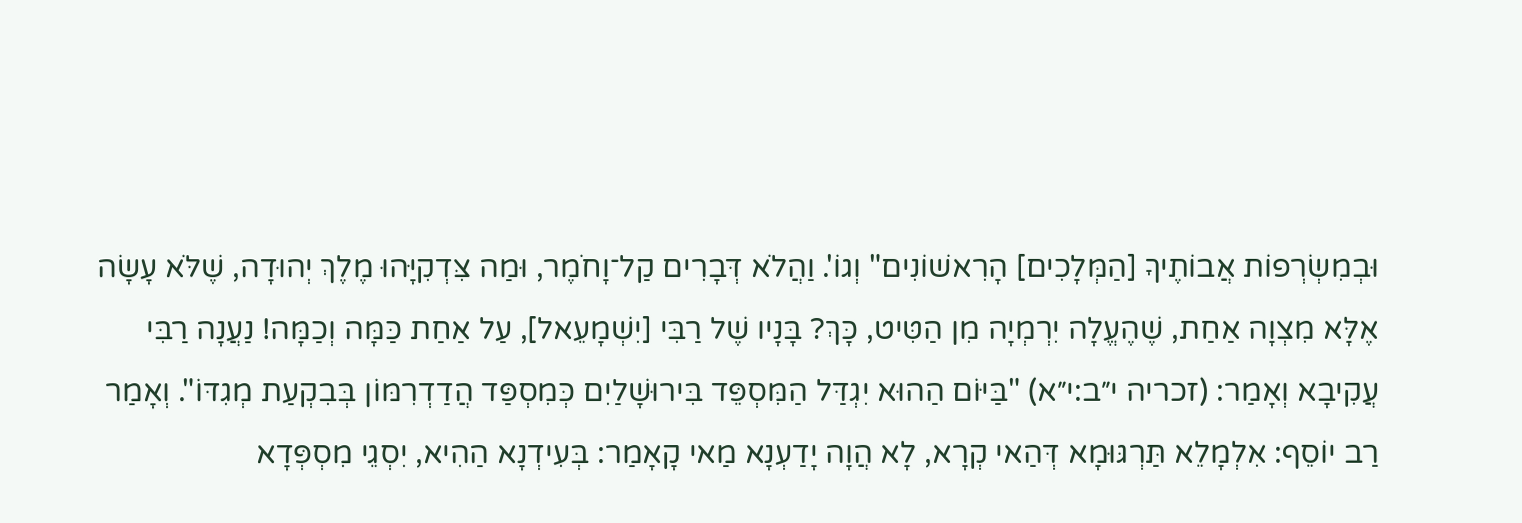וּבְמִשְׂרְפוֹת אֲבוֹתֶיךָ [הַמְּלָכִים] הָרִאשׁוֹנִים" וְגוֹ'. וַהֲלֹא דְּבָרִים קַל־וָחֹמֶר, וּמַה צִּדְקִיָּהוּ מֶלֶךְ יְהוּדָה, שֶׁלֹּא עָשָׂה אֶלָּא מִצְוָה אַחַת, שֶׁהֶעֱלָה יִרְמְיָה מִן הַטִּיט, כָּךְ? בָּנָיו שֶׁל רַבִּי [יִשְׁמָעֵאל], עַל אַחַת כַּמָּה וְכַמָּה! נַעֲנָה רַבִּי עֲקִיבָא וְאָמַר: (זכריה י״ב:י״א) "בַּיּוֹם הַהוּא יִגְדַּל הַמִּסְפֵּד בִּירוּשָׁלַיִם כְּמִסְפַּד הֲדַדְרִמּוֹן בְּבִקְעַת מְגִדּוֹ". וְאָמַר רַב יוֹסֵף: אִלְמָלֵא תַּרְגּוּמָא דְּהַאי קְרָא, לָא הֲוָה יָדַעְנָא מַאי קָאָמַר: בְּעִידְנָא הַהִיא, יִסְגֵי מִסְפְּדָא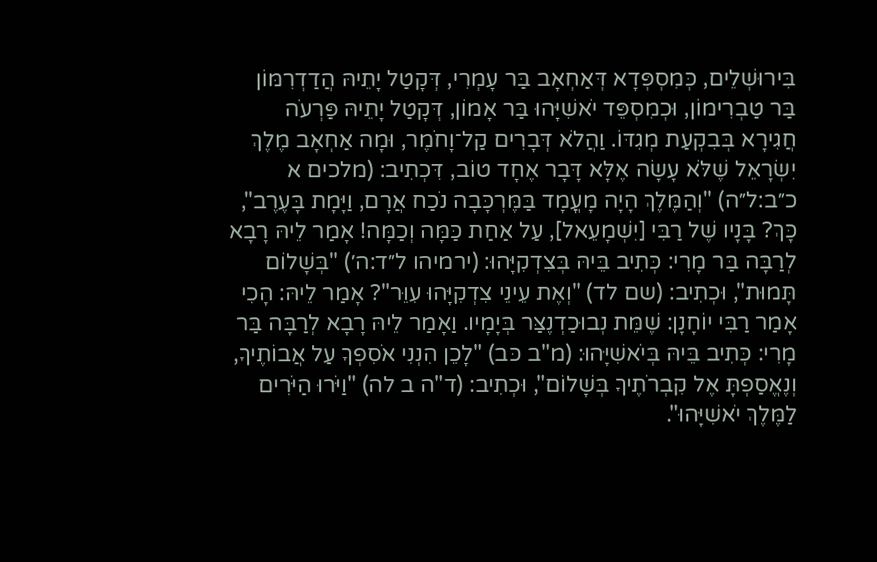בִּירוּשְׁלֵים, כְּמִסְפְּדָא דְּאַחְאָב בַּר עָמְרִי, דְּקָטַל יָתֵיהּ הֲדַדְרִמּוֹן בַּר טַבְרִימוֹן, וּכְמִסְפֵּד יֹאשִׁיָּהוּ בַּר אָמוֹן, דְּקָטַל יָתֵיהּ פַּרְעֹה חֲגִירָא בְּבִקְעַת מְגִדּוֹ. וַהֲלֹא דְּבָרִים קַל־וָחֹמֶר, וּמָה אַחְאָב מֶלֶךְ יִשְׂרָאֵל שֶׁלֹּא עָשָׂה אֶלָּא דָּבָר אֶחָד טוֹב, דִּכְתִיב: (מלכים א כ״ב:ל״ה) "וְהַמֶּלֶךְ הָיָה מָעֳמָד בַּמֶּרְכָּבָה נֹכַח אֲרָם, וַיָּמָת בָּעֶרֶב", כָּךְ? בָּנָיו שֶׁל רַבִּי [יִשְׁמָעֵאל], עַל אַחַת כַּמָּה וְכַמָּה! אָמַר לֵיהּ רָבָא לְרַבָּה בַּר מָרִי: כְּתִיב בֵּיהּ בְּצִדְקִיָּהוּ: (ירמיהו ל״ד:ה׳) "בְּשָׁלוֹם תָּמוּת", וּכְתִיב: (שם לד) "וְאֶת עֵינֵי צִדְקִיָּהוּ עִוֵּר"? אָמַר לֵיהּ: הָכִי אָמַר רַבִּי יוֹחָנָן: שֶׁמֵּת נְבוּכַדְנֶצַּר בְּיָמָיו. וַאָמַר לֵיהּ רָבָא לְרַבָּה בַּר מָרִי: כְּתִיב בֵּיהּ בְּיֹאשִׁיָּהוּ: (מ"ב כּב) "לָכֵן הִנְנִי אֹסִפְךָ עַל אֲבוֹתֶיךָ, וְנֶאֱסַפְתָּ אֶל קִבְרֹתֶיךָ בְּשָׁלוֹם", וּכְתִיב: (ד"ה ב לה) "וַיֹּרוּ הַיֹּרִים לַמֶּלֶךְ יֹאשִׁיָּהוּ".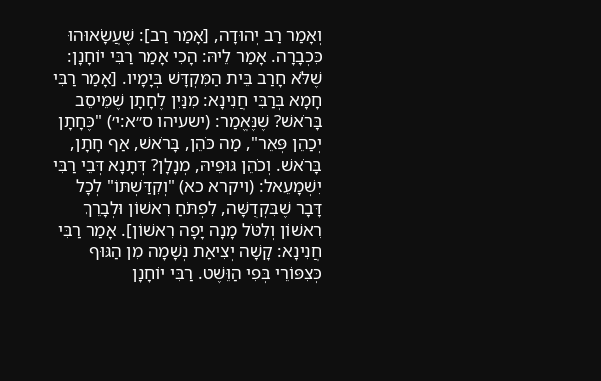וְאָמַר רַב יְהוּדָה, [אָמַר רַב]: שֶׁעֲשָׂאוּהוּ כִּכְבָרָה. אָמַר לֵיהּ: הָכִי אָמַר רַבִּי יוֹחָנָן: שֶׁלֹּא חָרַב בֵּית הַמִּקְדָּשׁ בְּיָמָיו. [אָמַר רַבִּי חָמָא בְּרַבִּי חֲנִינָא: מִנַּיִן לֶחָתָן שֶׁמֵּיסֵב בָּרֹאשׁ? שֶׁנֶּאֱמַר: (ישעיהו ס״א:י׳) "כֶּחָתָן יְכַהֵן פְּאֵר", מַה כֹּהֵן, בָּרֹאשׁ, אַף חָתָן, בָּרֹאשׁ. וְכֹהֵן גּוּפֵיהּ, מְנָלָן? דְּתָנָא דְּבֵי רַבִּי יִשְׁמָעֵאל: (ויקרא כא) "וְקִדַּשְׁתּוֹ" לְכָל דָּבָר שֶׁבִּקְדֻשָּׁה, לִפְתֹּחַ רִאשׁוֹן וּלְבָרֵךְ רִאשׁוֹן וְלִטֹּל מָנָה יָפָה רִאשׁוֹן]. אָמַר רַבִּי חֲנִינָא: קָשָׁה יְצִיאַת נְשָׁמָה מִן הַגּוּף כְּצִפּוֹרֵי בְּפִי הַוֵּשֶׁט. רַבִּי יוֹחָנָן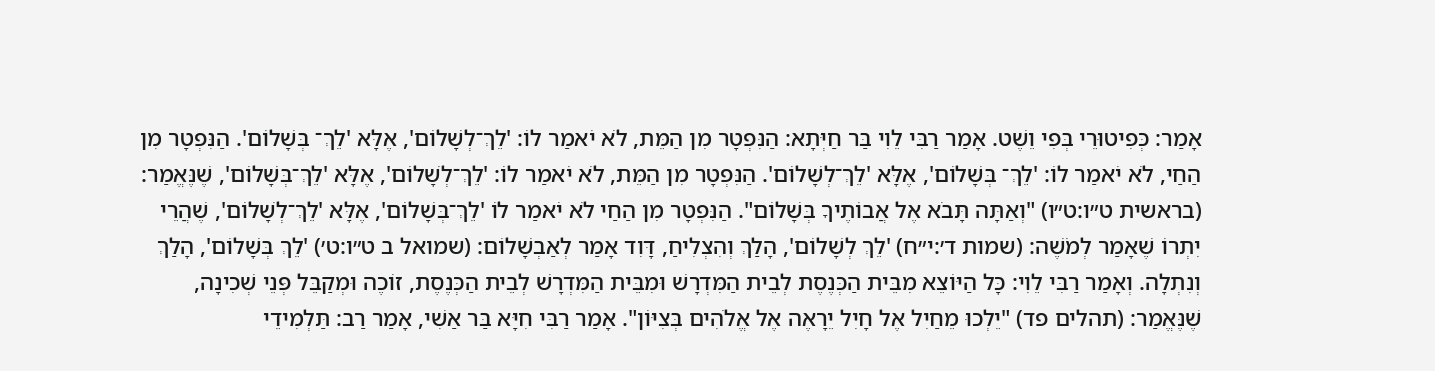אָמַר: כְּפִיטוּרֵי בְּפִי וֵשֶׁט. אָמַר רַבִּי לֵוִי בַּר חַיְּתָא: הַנִּפְטָר מִן הַמֵּת, לֹא יֹאמַר לוֹ: 'לֵךְ־לְשָׁלוֹם', אֶלָּא 'לֵךְ־ בְּשָׁלוֹם'. הַנִּפְטָר מִן הַחַי, לֹא יֹאמַר לוֹ: 'לֵךְ־ בְּשָׁלוֹם', אֶלָּא 'לֵךְ־לְשָׁלוֹם'. הַנִּפְטָר מִן הַמֵּת, לֹא יֹאמַר לוֹ: 'לֵךְ־לְשָׁלוֹם', אֶלָּא 'לֵךְ־בְּשָׁלוֹם', שֶׁנֶּאֱמַר: (בראשית ט״ו:ט״ו) "וְאַתָּה תָּבֹא אֶל אֲבוֹתֶיךָ בְּשָׁלוֹם". הַנִּפְטָר מִן הַחַי לֹא יֹאמַר לוֹ 'לֵךְ־בְּשָׁלוֹם', אֶלָּא 'לֵךְ־לְשָׁלוֹם', שֶׁהֲרֵי יִתְרוֹ שֶׁאָמַר לְמֹשֶׁה: (שמות ד׳:י״ח) 'לֵךְ לְשָׁלוֹם', הָלַךְ וְהִצְלִיחַ, דָּוִד אָמַר לְאַבְשָׁלוֹם: (שמואל ב ט״ו:ט׳) 'לֵךְ בְּשָׁלוֹם', הָלַךְ וְנִתְלָה. וְאָמַר רַבִּי לֵוִי: כָּל הַיּוֹצֵא מִבֵּית הַכְּנֶסֶת לְבֵית הַמִּדְרָשׁ וּמִבֵּית הַמִּדְרָשׁ לְבֵית הַכְּנֶסֶת, זוֹכֶה וּמְקַבֵּל פְּנֵי שְׁכִינָה, שֶׁנֶּאֱמַר: (תהלים פד) "יֵלְכוּ מֵחַיִל אֶל חָיִל יֵרָאֶה אֶל אֱלֹהִים בְּצִיּוֹן". אָמַר רַבִּי חִיָּא בַּר אַשִׁי, אָמַר רַב: תַּלְמִידֵי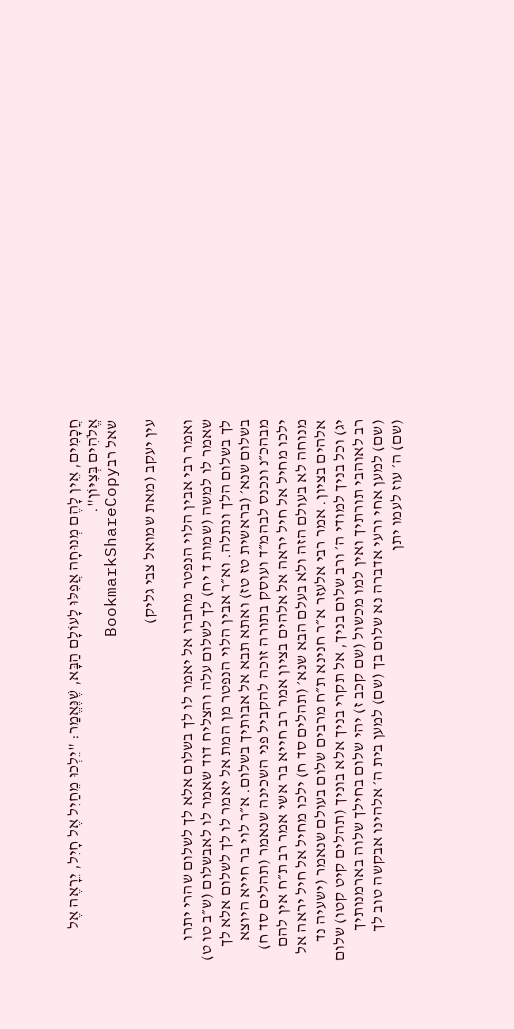חֲכָמִים, אֵין לָהֶם מְנוּחָה אֲפִלּוּ לָעוֹלָם הַבָּא, שֶׁנֶּאֱמַר: "יֵלְכוּ מֵחַיִל אֶל חָיִל, יֵרָאֶה אֶל אֱלֹהִים בְּצִיּוֹן".
שאל רבBookmarkShareCopy

עין יעקב (מאת שמואל צבי גליק)

ואמר רבי אבין הלוי הנפטר מחברו אל יאמר לו לך בשלום אלא לך לשלום שהרי יתרו שאמר לו למשה (שמות ד יח) לך לשלום עלה והצליח דוד שאמר לו לאבשלום (ש״ב טו ט) לך בשלום הלך ונתלה. וא״ר אבין הלוי הנפטר מן המת אל יאמר לו לך לשלום אלא לך בשלום שנא׳ (בראשית טז טז) ואתא תבא אל אבותיך בשלום. א״ר לוי בר חייא היוצא מבהכ״נ ונכנס לבהמ״ד ועוסק בתורה זוכה להקביל פני השכינה שנאמר (תהלים סד ח) ילכו מחיל אל חיל יראה אל אלהים בציון אמר רב חייא בר אשי אמר רב ת״ח אין להם מנוחה לא בעולם הזה ולא בעלם הבא שנא׳ (תהלים סד ח) ילכו מחיל אל חיל יראה אל אלהים בציון. אמר רבי אלעזר א״ר חנינא ת״ח מרבים שלום בעולם שנאמר (ישעיה נד יג) וכל בניך למודי ה׳ ורב שלום בניך, אל תקרי בניך אלא בוניך (תהלים קיט קטו) שלום רב לאוהבי תורתיך ואין למו מכשול (שם קכב ז) יהי שלום בחילך שלוה בארמנותיך (שם) למען אחי ורעי אדברה נא שלום בך (שם) למען בית ה׳ אלהינו אבקשה טוב לך (שם) ה׳ עוז לעמו יתן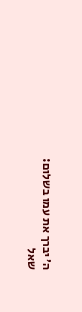ה׳ יברך את עמו בשלום:
שאל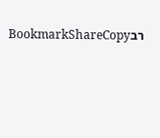רבBookmarkShareCopy